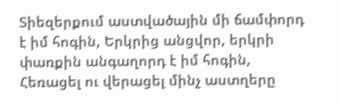Տիեզերքում աստվածային մի ճամփորդ է իմ հոգին, Երկրից անցվոր, երկրի փառքին անգաղորդ է իմ հոգին, Հեռացել ու վերացել մինչ աստղերը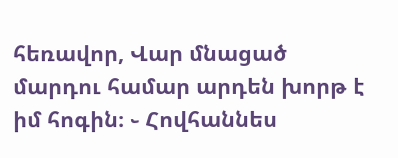հեռավոր, Վար մնացած մարդու համար արդեն խորթ է իմ հոգին։ ֊ Հովհաննես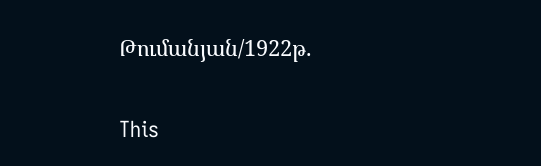Թումանյան/1922թ.

This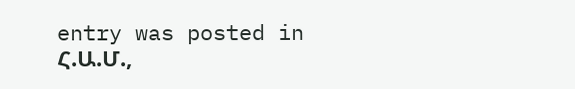entry was posted in Հ.Ա.Մ.,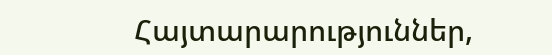Հայտարարություններ,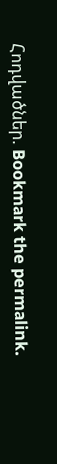Հոդվածներ. Bookmark the permalink.